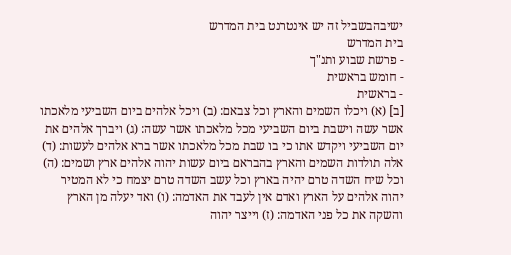ישיבהבשביל זה יש אינטרנט בית המדרש
בית המדרש
- פרשת שבוע ותנ"ך
- חומש בראשית
- בראשית
[ב] (א) ויכלו השמים והארץ וכל צבאם: (ב) ויכל אלהים ביום השביעי מלאכתו אשר עשה וישבת ביום השביעי מכל מלאכתו אשר עשה: (ג) ויברך אלהים את יום השביעי ויקדש אתו כי בו שבת מכל מלאכתו אשר ברא אלהים לעשות: (ד) אלה תולדות השמים והארץ בהבראם ביום עשות יהוה אלהים ארץ ושמים: (ה) וכל שיח השדה טרם יהיה בארץ וכל עשב השדה טרם יצמח כי לא המטיר יהוה אלהים על הארץ ואדם אין לעבד את האדמה: (ו) ואד יעלה מן הארץ והשקה את כל פני האדמה: (ז) וייצר יהוה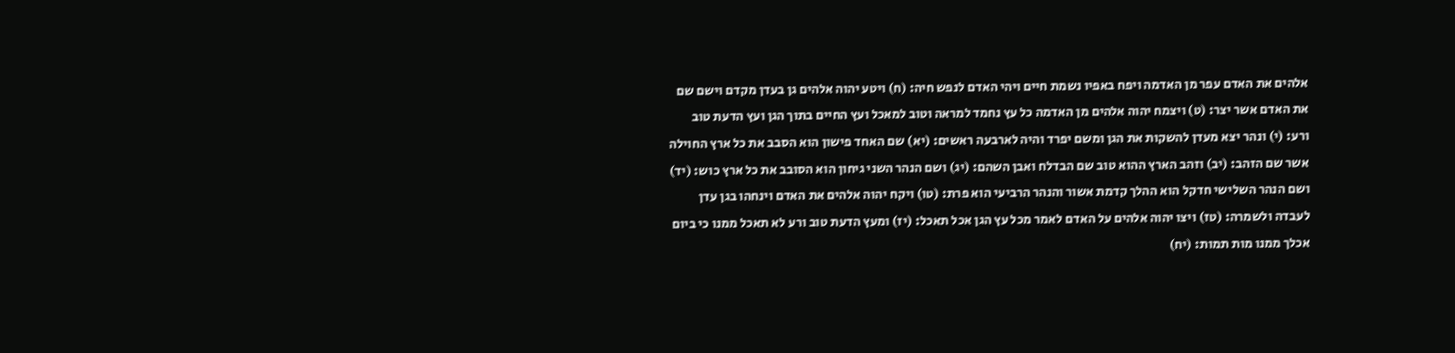אלהים את האדם עפר מן האדמה ויפח באפיו נשמת חיים ויהי האדם לנפש חיה: (ח) ויטע יהוה אלהים גן בעדן מקדם וישם שם את האדם אשר יצר: (ט) ויצמח יהוה אלהים מן האדמה כל עץ נחמד למראה וטוב למאכל ועץ החיים בתוך הגן ועץ הדעת טוב ורע: (י) ונהר יצא מעדן להשקות את הגן ומשם יפרד והיה לארבעה ראשים: (יא) שם האחד פישון הוא הסבב את כל ארץ החוילה אשר שם הזהב: (יב) וזהב הארץ ההוא טוב שם הבדלח ואבן השהם: (יג) ושם הנהר השני גיחון הוא הסובב את כל ארץ כוש: (יד) ושם הנהר השלישי חדקל הוא ההלך קדמת אשור והנהר הרביעי הוא פרת: (טו) ויקח יהוה אלהים את האדם וינחהו בגן עדן לעבדה ולשמרה: (טז) ויצו יהוה אלהים על האדם לאמר מכל עץ הגן אכל תאכל: (יז) ומעץ הדעת טוב ורע לא תאכל ממנו כי ביום אכלך ממנו מות תמות: (יח)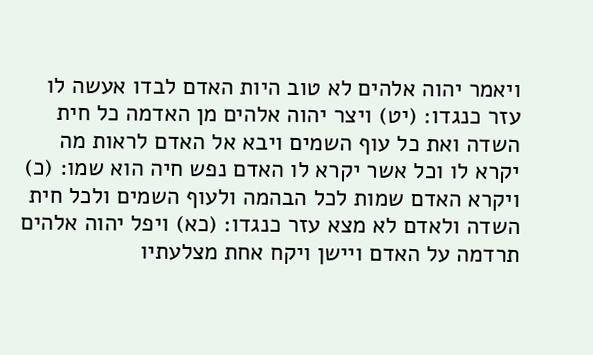ויאמר יהוה אלהים לא טוב היות האדם לבדו אעשה לו עזר כנגדו: (יט) ויצר יהוה אלהים מן האדמה כל חית השדה ואת כל עוף השמים ויבא אל האדם לראות מה יקרא לו וכל אשר יקרא לו האדם נפש חיה הוא שמו: (כ) ויקרא האדם שמות לכל הבהמה ולעוף השמים ולכל חית השדה ולאדם לא מצא עזר כנגדו: (כא) ויפל יהוה אלהים תרדמה על האדם ויישן ויקח אחת מצלעתיו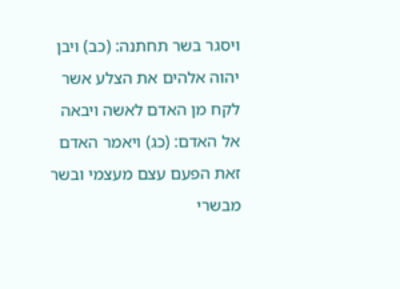ויסגר בשר תחתנה: (כב) ויבן יהוה אלהים את הצלע אשר לקח מן האדם לאשה ויבאה אל האדם: (כג) ויאמר האדם זאת הפעם עצם מעצמי ובשר מבשרי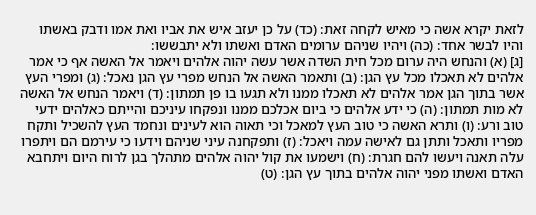לזאת יקרא אשה כי מאיש לקחה זאת: (כד) על כן יעזב איש את אביו ואת אמו ודבק באשתו והיו לבשר אחד: (כה) ויהיו שניהם ערומים האדם ואשתו ולא יתבששו:
[ג] (א) והנחש היה ערום מכל חית השדה אשר עשה יהוה אלהים ויאמר אל האשה אף כי אמר אלהים לא תאכלו מכל עץ הגן: (ב) ותאמר האשה אל הנחש מפרי עץ הגן נאכל: (ג) ומפרי העץ אשר בתוך הגן אמר אלהים לא תאכלו ממנו ולא תגעו בו פן תמתון: (ד) ויאמר הנחש אל האשה לא מות תמתון: (ה) כי ידע אלהים כי ביום אכלכם ממנו ונפקחו עיניכם והייתם כאלהים ידעי טוב ורע: (ו) ותרא האשה כי טוב העץ למאכל וכי תאוה הוא לעינים ונחמד העץ להשכיל ותקח מפריו ותאכל ותתן גם לאישה עמה ויאכל: (ז) ותפקחנה עיני שניהם וידעו כי עירמם הם ויתפרו עלה תאנה ויעשו להם חגרת: (ח) וישמעו את קול יהוה אלהים מתהלך בגן לרוח היום ויתחבא האדם ואשתו מפני יהוה אלהים בתוך עץ הגן: (ט)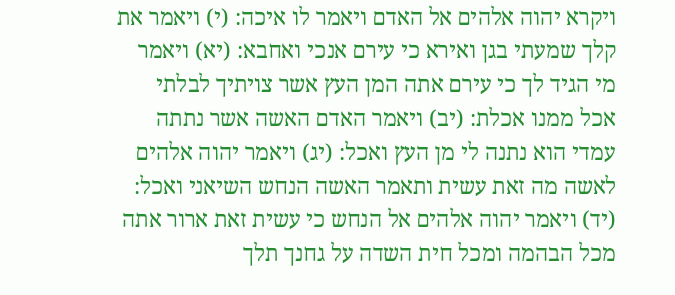ויקרא יהוה אלהים אל האדם ויאמר לו איכה: (י) ויאמר את קלך שמעתי בגן ואירא כי עירם אנכי ואחבא: (יא) ויאמר מי הגיד לך כי עירם אתה המן העץ אשר צויתיך לבלתי אכל ממנו אכלת: (יב) ויאמר האדם האשה אשר נתתה עמדי הוא נתנה לי מן העץ ואכל: (יג) ויאמר יהוה אלהים לאשה מה זאת עשית ותאמר האשה הנחש השיאני ואכל: (יד) ויאמר יהוה אלהים אל הנחש כי עשית זאת ארור אתה מכל הבהמה ומכל חית השדה על גחנך תלך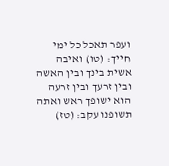ועפר תאכל כל ימי חייך: (טו) ואיבה אשית בינך ובין האשה ובין זרעך ובין זרעה הוא ישופך ראש ואתה תשופנו עקב: (טז)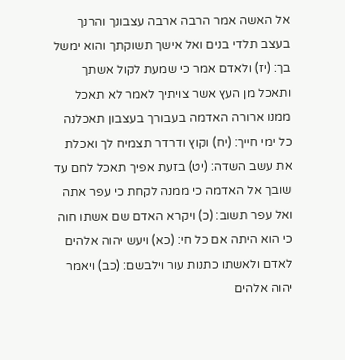אל האשה אמר הרבה ארבה עצבונך והרנך בעצב תלדי בנים ואל אישך תשוקתך והוא ימשל בך: (יז) ולאדם אמר כי שמעת לקול אשתך ותאכל מן העץ אשר צויתיך לאמר לא תאכל ממנו ארורה האדמה בעבורך בעצבון תאכלנה כל ימי חייך: (יח) וקוץ ודרדר תצמיח לך ואכלת את עשב השדה: (יט) בזעת אפיך תאכל לחם עד שובך אל האדמה כי ממנה לקחת כי עפר אתה ואל עפר תשוב: (כ) ויקרא האדם שם אשתו חוה כי הוא היתה אם כל חי: (כא) ויעש יהוה אלהים לאדם ולאשתו כתנות עור וילבשם: (כב) ויאמר יהוה אלהים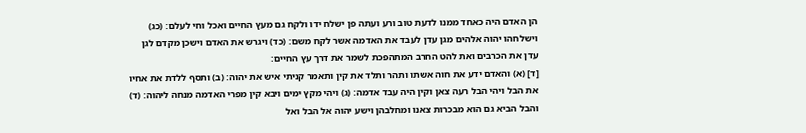הן האדם היה כאחד ממנו לדעת טוב ורע ועתה פן ישלח ידו ולקח גם מעץ החיים ואכל וחי לעלם: (כג) וישלחהו יהוה אלהים מגן עדן לעבד את האדמה אשר לקח משם: (כד) ויגרש את האדם וישכן מקדם לגן עדן את הכרבים ואת להט החרב המתהפכת לשמר את דרך עץ החיים:
[ד] (א) והאדם ידע את חוה אשתו ותהר ותלד את קין ותאמר קניתי איש את יהוה: (ב) ותסף ללדת את אחיו את הבל ויהי הבל רעה צאן וקין היה עבד אדמה: (ג) ויהי מקץ ימים ויבא קין מפרי האדמה מנחה ליהוה: (ד) והבל הביא גם הוא מבכרות צאנו ומחלבהן וישע יהוה אל הבל ואל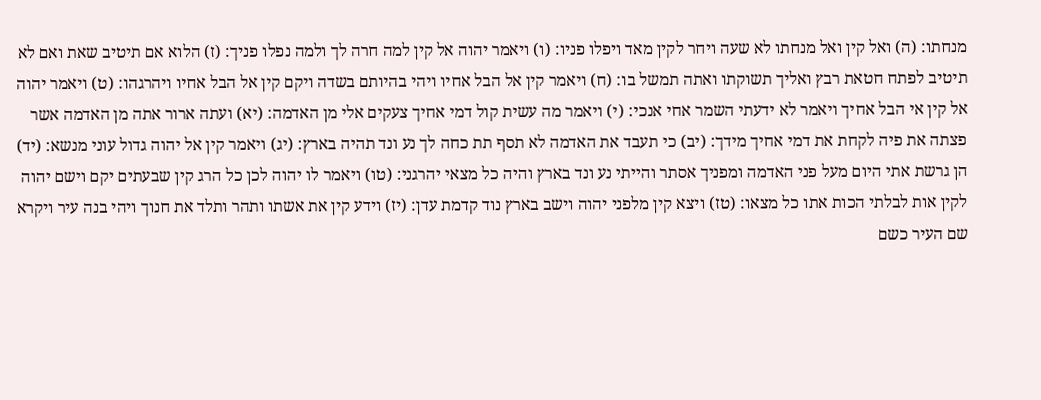מנחתו: (ה) ואל קין ואל מנחתו לא שעה ויחר לקין מאד ויפלו פניו: (ו) ויאמר יהוה אל קין למה חרה לך ולמה נפלו פניך: (ז) הלוא אם תיטיב שאת ואם לא תיטיב לפתח חטאת רבץ ואליך תשוקתו ואתה תמשל בו: (ח) ויאמר קין אל הבל אחיו ויהי בהיותם בשדה ויקם קין אל הבל אחיו ויהרגהו: (ט) ויאמר יהוה אל קין אי הבל אחיך ויאמר לא ידעתי השמר אחי אנכי: (י) ויאמר מה עשית קול דמי אחיך צעקים אלי מן האדמה: (יא) ועתה ארור אתה מן האדמה אשר פצתה את פיה לקחת את דמי אחיך מידך: (יב) כי תעבד את האדמה לא תסף תת כחה לך נע ונד תהיה בארץ: (יג) ויאמר קין אל יהוה גדול עוני מנשא: (יד) הן גרשת אתי היום מעל פני האדמה ומפניך אסתר והייתי נע ונד בארץ והיה כל מצאי יהרגני: (טו) ויאמר לו יהוה לכן כל הרג קין שבעתים יקם וישם יהוה לקין אות לבלתי הכות אתו כל מצאו: (טז) ויצא קין מלפני יהוה וישב בארץ נוד קדמת עדן: (יז) וידע קין את אשתו ותהר ותלד את חנוך ויהי בנה עיר ויקרא שם העיר כשם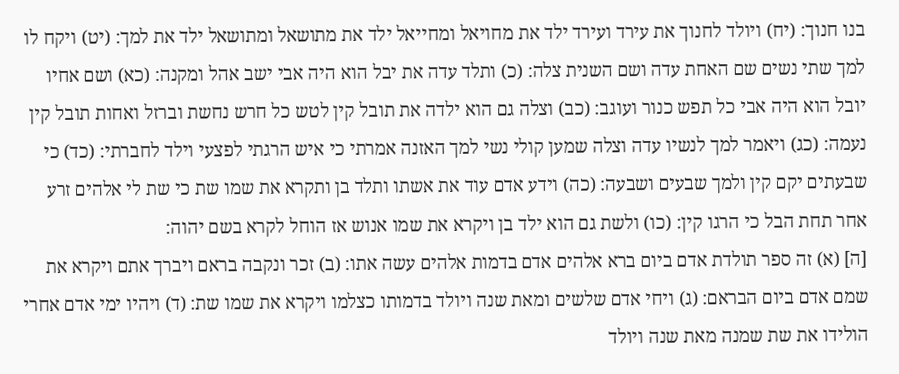בנו חנוך: (יח) ויולד לחנוך את עירד ועירד ילד את מחויאל ומחייאל ילד את מתושאל ומתושאל ילד את למך: (יט) ויקח לו למך שתי נשים שם האחת עדה ושם השנית צלה: (כ) ותלד עדה את יבל הוא היה אבי ישב אהל ומקנה: (כא) ושם אחיו יובל הוא היה אבי כל תפש כנור ועוגב: (כב) וצלה גם הוא ילדה את תובל קין לטש כל חרש נחשת וברזל ואחות תובל קין נעמה: (כג) ויאמר למך לנשיו עדה וצלה שמען קולי נשי למך האזנה אמרתי כי איש הרגתי לפצעי וילד לחברתי: (כד) כי שבעתים יקם קין ולמך שבעים ושבעה: (כה) וידע אדם עוד את אשתו ותלד בן ותקרא את שמו שת כי שת לי אלהים זרע אחר תחת הבל כי הרגו קין: (כו) ולשת גם הוא ילד בן ויקרא את שמו אנוש אז הוחל לקרא בשם יהוה:
[ה] (א) זה ספר תולדת אדם ביום ברא אלהים אדם בדמות אלהים עשה אתו: (ב) זכר ונקבה בראם ויברך אתם ויקרא את שמם אדם ביום הבראם: (ג) ויחי אדם שלשים ומאת שנה ויולד בדמותו כצלמו ויקרא את שמו שת: (ד) ויהיו ימי אדם אחרי הולידו את שת שמנה מאת שנה ויולד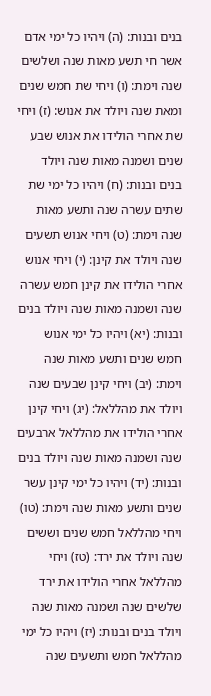בנים ובנות: (ה) ויהיו כל ימי אדם אשר חי תשע מאות שנה ושלשים שנה וימת: (ו) ויחי שת חמש שנים ומאת שנה ויולד את אנוש: (ז) ויחי שת אחרי הולידו את אנוש שבע שנים ושמנה מאות שנה ויולד בנים ובנות: (ח) ויהיו כל ימי שת שתים עשרה שנה ותשע מאות שנה וימת: (ט) ויחי אנוש תשעים שנה ויולד את קינן: (י) ויחי אנוש אחרי הולידו את קינן חמש עשרה שנה ושמנה מאות שנה ויולד בנים ובנות: (יא) ויהיו כל ימי אנוש חמש שנים ותשע מאות שנה וימת: (יב) ויחי קינן שבעים שנה ויולד את מהללאל: (יג) ויחי קינן אחרי הולידו את מהללאל ארבעים שנה ושמנה מאות שנה ויולד בנים ובנות: (יד) ויהיו כל ימי קינן עשר שנים ותשע מאות שנה וימת: (טו) ויחי מהללאל חמש שנים וששים שנה ויולד את ירד: (טז) ויחי מהללאל אחרי הולידו את ירד שלשים שנה ושמנה מאות שנה ויולד בנים ובנות: (יז) ויהיו כל ימי מהללאל חמש ותשעים שנה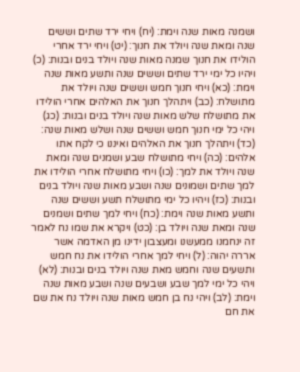ושמנה מאות שנה וימת: (יח) ויחי ירד שתים וששים שנה ומאת שנה ויולד את חנוך: (יט) ויחי ירד אחרי הולידו את חנוך שמנה מאות שנה ויולד בנים ובנות: (כ) ויהיו כל ימי ירד שתים וששים שנה ותשע מאות שנה וימת: (כא) ויחי חנוך חמש וששים שנה ויולד את מתושלח: (כב) ויתהלך חנוך את האלהים אחרי הולידו את מתושלח שלש מאות שנה ויולד בנים ובנות: (כג) ויהי כל ימי חנוך חמש וששים שנה ושלש מאות שנה: (כד) ויתהלך חנוך את האלהים ואיננו כי לקח אתו אלהים: (כה) ויחי מתושלח שבע ושמנים שנה ומאת שנה ויולד את למך: (כו) ויחי מתושלח אחרי הולידו את למך שתים ושמונים שנה ושבע מאות שנה ויולד בנים ובנות: (כז) ויהיו כל ימי מתושלח תשע וששים שנה ותשע מאות שנה וימת: (כח) ויחי למך שתים ושמנים שנה ומאת שנה ויולד בן: (כט) ויקרא את שמו נח לאמר זה ינחמנו ממעשנו ומעצבון ידינו מן האדמה אשר אררה יהוה: (ל) ויחי למך אחרי הולידו את נח חמש ותשעים שנה וחמש מאת שנה ויולד בנים ובנות: (לא) ויהי כל ימי למך שבע ושבעים שנה ושבע מאות שנה וימת: (לב) ויהי נח בן חמש מאות שנה ויולד נח את שם את חם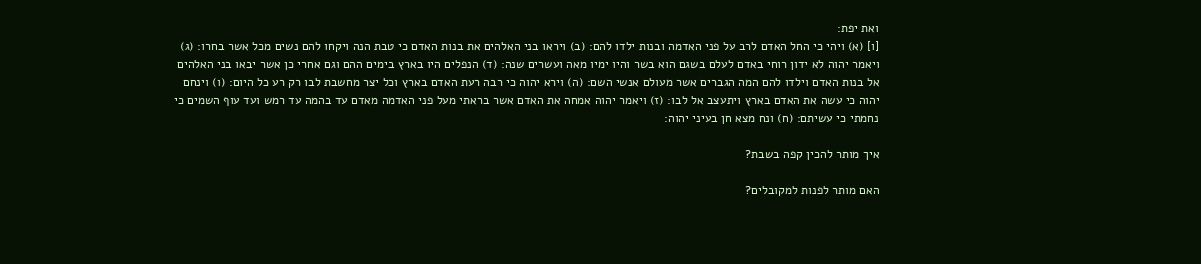ואת יפת:
[ו] (א) ויהי כי החל האדם לרב על פני האדמה ובנות ילדו להם: (ב) ויראו בני האלהים את בנות האדם כי טבת הנה ויקחו להם נשים מכל אשר בחרו: (ג) ויאמר יהוה לא ידון רוחי באדם לעלם בשגם הוא בשר והיו ימיו מאה ועשרים שנה: (ד) הנפלים היו בארץ בימים ההם וגם אחרי כן אשר יבאו בני האלהים אל בנות האדם וילדו להם המה הגברים אשר מעולם אנשי השם: (ה) וירא יהוה כי רבה רעת האדם בארץ וכל יצר מחשבת לבו רק רע כל היום: (ו) וינחם יהוה כי עשה את האדם בארץ ויתעצב אל לבו: (ז) ויאמר יהוה אמחה את האדם אשר בראתי מעל פני האדמה מאדם עד בהמה עד רמש ועד עוף השמים כי נחמתי כי עשיתם: (ח) ונח מצא חן בעיני יהוה:

איך מותר להכין קפה בשבת?

האם מותר לפנות למקובלים?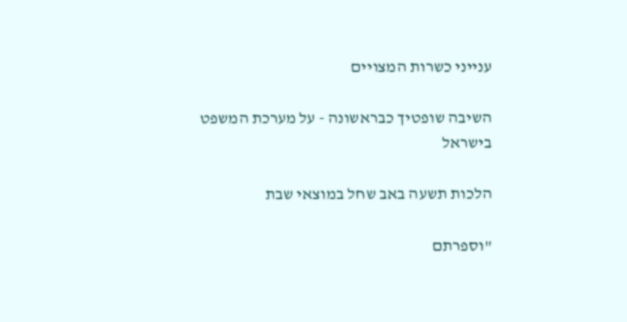ענייני כשרות המצויים

השיבה שופטיך כבראשונה - על מערכת המשפט בישראל

הלכות תשעה באב שחל במוצאי שבת

"וספרתם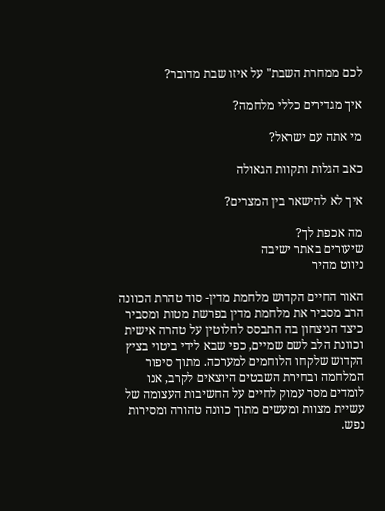לכם ממחרת השבת" על איזו שבת מדובר?

איך מגדירים כללי מלחמה?

מי אתה עם ישראל?

כאב הגלות ותקוות הגאולה

איך לא להישאר בין המצרים?

מה אכפת לך?
שיעורים באתר ישיבה
ניווט מהיר

האור החיים הקדוש מלחמת מדין- סוד טהרת הכוונה
הרב מסביר את מלחמת מדין בפרשת מטות ומסביר כיצד הניצחון בה התבסס לחלוטין על טהרה אישית וכוונת הלב לשם שמיים, כפי שבא לידי ביטוי בציץ הקדוש שלקחו הלוחמים למערכה. מתוך סיפור המלחמה ובחירת השבטים היוצאים לקרב, אנו לומדים מסר עמוק לחיים על החשיבות העצומה של עשיית מצוות ומעשים מתוך כוונה טהורה ומסירות נפש.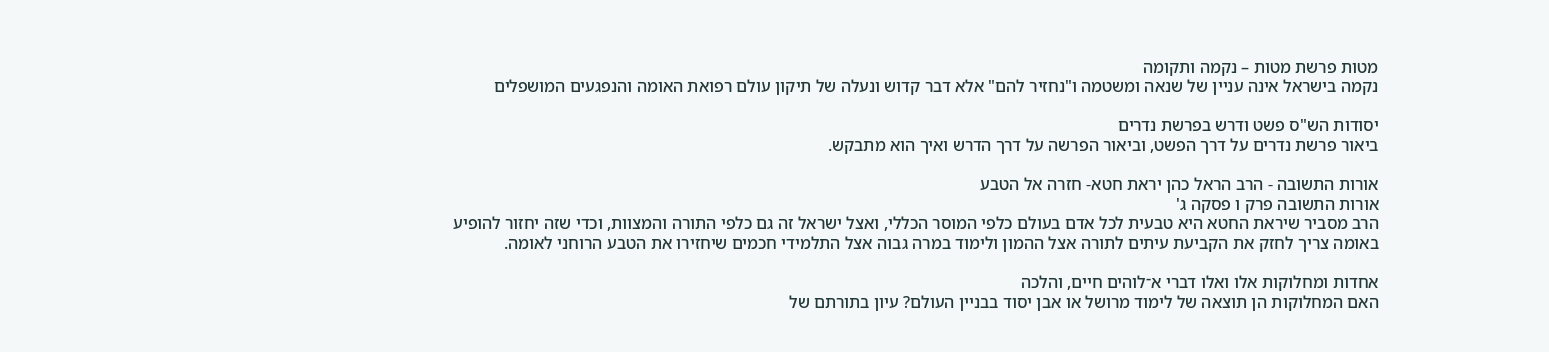מטות פרשת מטות – נקמה ותקומה
נקמה בישראל אינה עניין של שנאה ומשטמה ו"נחזיר להם" אלא דבר קדוש ונעלה של תיקון עולם רפואת האומה והנפגעים המושפלים

יסודות הש"ס פשט ודרש בפרשת נדרים
ביאור פרשת נדרים על דרך הפשט, וביאור הפרשה על דרך הדרש ואיך הוא מתבקש.

אורות התשובה - הרב הראל כהן יראת חטא- חזרה אל הטבע
אורות התשובה פרק ו פסקה ג'
הרב מסביר שיראת החטא היא טבעית לכל אדם בעולם כלפי המוסר הכללי, ואצל ישראל זה גם כלפי התורה והמצוות, וכדי שזה יחזור להופיע באומה צריך לחזק את הקביעת עיתים לתורה אצל ההמון ולימוד במרה גבוה אצל התלמידי חכמים שיחזירו את הטבע הרוחני לאומה.

אחדות ומחלוקות אלו ואלו דברי א־לוהים חיים, והלכה
האם המחלוקות הן תוצאה של לימוד מרושל או אבן יסוד בבניין העולם? עיון בתורתם של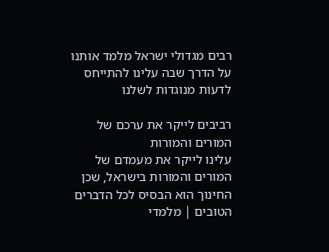רבים מגדולי ישראל מלמד אותנו על הדרך שבה עלינו להתייחס לדעות מנוגדות לשלנו

רביבים לייקר את ערכם של המורים והמורות
עלינו לייקר את מעמדם של המורים והמורות בישראל, שכן החינוך הוא הבסיס לכל הדברים הטובים | מלמדי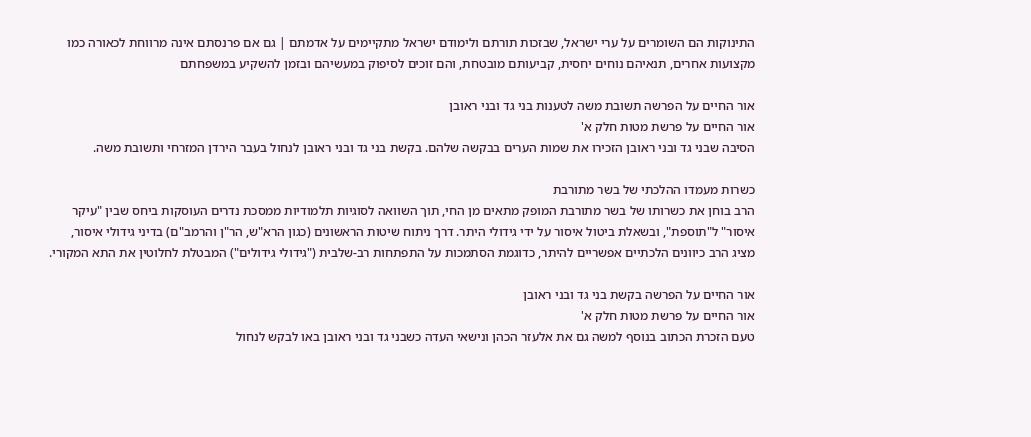התינוקות הם השומרים על ערי ישראל, שבזכות תורתם ולימודם ישראל מתקיימים על אדמתם | גם אם פרנסתם אינה מרווחת לכאורה כמו מקצועות אחרים, תנאיהם נוחים יחסית, קביעותם מובטחת, והם זוכים לסיפוק במעשיהם ובזמן להשקיע במשפחתם

אור החיים על הפרשה תשובת משה לטענות בני גד ובני ראובן
אור החיים על פרשת מטות חלק א'
הסיבה שבני גד ובני ראובן הזכירו את שמות הערים בבקשה שלהם. בקשת בני גד ובני ראובן לנחול בעבר הירדן המזרחי ותשובת משה.

כשרות מעמדו ההלכתי של בשר מתורבת
הרב בוחן את כשרותו של בשר מתורבת המופק מתאים מן החי, תוך השוואה לסוגיות תלמודיות ממסכת נדרים העוסקות ביחס שבין "עיקר איסור" ל"תוספת", ובשאלת ביטול איסור על ידי גידולי היתר. דרך ניתוח שיטות הראשונים (כגון הרא"ש, הר"ן והרמב"ם) בדיני גידולי איסור, מציג הרב כיוונים הלכתיים אפשריים להיתר, כדוגמת הסתמכות על התפתחות רב-שלבית ("גידולי גידולים") המבטלת לחלוטין את התא המקורי.

אור החיים על הפרשה בקשת בני גד ובני ראובן
אור החיים על פרשת מטות חלק א'
טעם הזכרת הכתוב בנוסף למשה גם את אלעזר הכהן ונישאי העדה כשבני גד ובני ראובן באו לבקש לנחול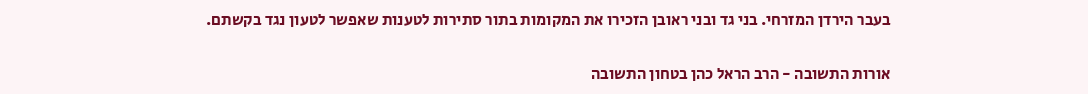בעבר הירדן המזרחי. בני גד ובני ראובן הזכירו את המקומות בתור סתירות לטענות שאפשר לטעון נגד בקשתם.

אורות התשובה - הרב הראל כהן בטחון התשובה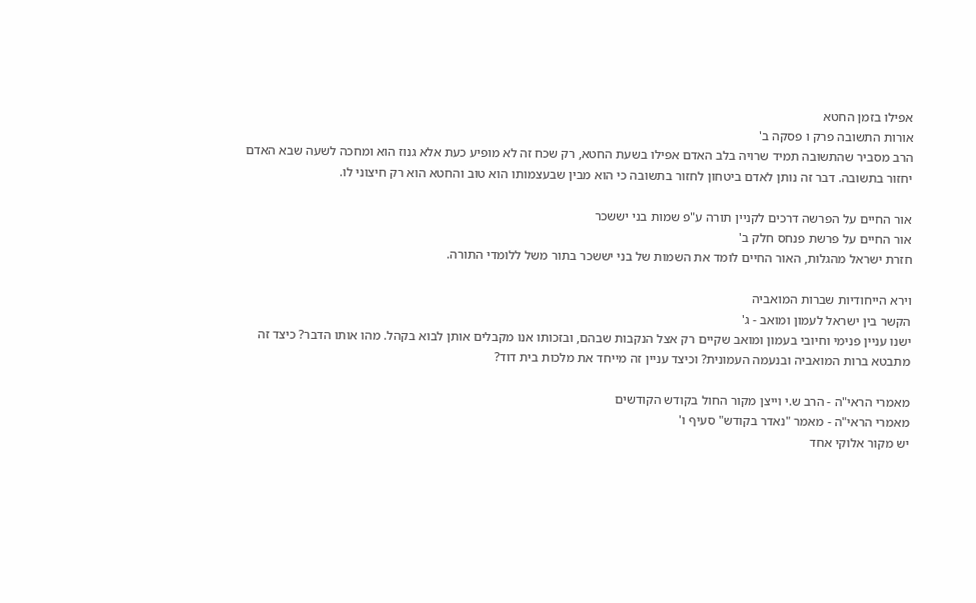אפילו בזמן החטא
אורות התשובה פרק ו פסקה ב'
הרב מסביר שהתשובה תמיד שרויה בלב האדם אפילו בשעת החטא, רק שכח זה לא מופיע כעת אלא גנוז הוא ומחכה לשעה שבא האדם יחזור בתשובה. דבר זה נותן לאדם ביטחון לחזור בתשובה כי הוא מבין שבעצמותו הוא טוב והחטא הוא רק חיצוני לו.

אור החיים על הפרשה דרכים לקניין תורה ע"פ שמות בני יששכר
אור החיים על פרשת פנחס חלק ב'
חזרת ישראל מהגלות, האור החיים לומד את השמות של בני יששכר בתור משל ללומדי התורה.

וירא הייחודיות שברות המואביה
הקשר בין ישראל לעמון ומואב - ג'
ישנו עניין פנימי וחיובי בעמון ומואב שקיים רק אצל הנקבות שבהם, ובזכותו אנו מקבלים אותן לבוא בקהל. מהו אותו הדבר? כיצד זה מתבטא ברות המואביה ובנעמה העמונית? וכיצד עניין זה מייחד את מלכות בית דוד?

מאמרי הראי"ה - הרב ש.י וייצן מקור החול בקודש הקודשים
מאמרי הראי"ה - מאמר "נאדר בקודש" סעיף ו'
יש מקור אלוקי אחד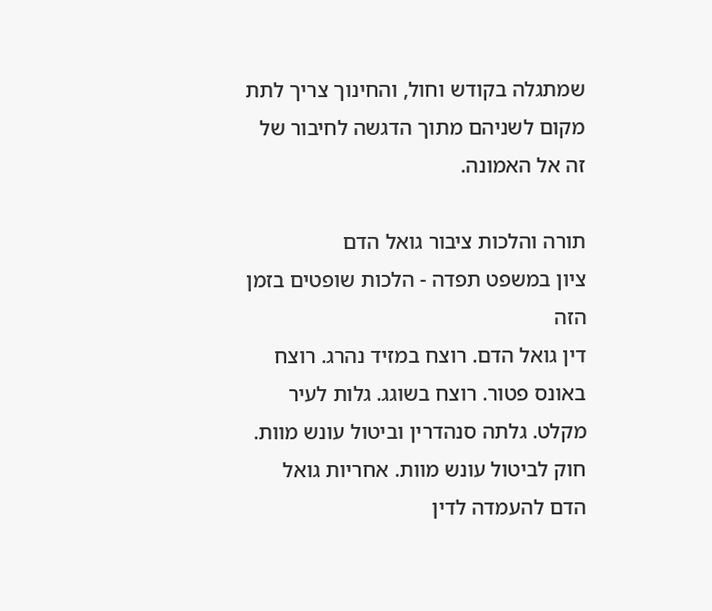שמתגלה בקודש וחול, והחינוך צריך לתת מקום לשניהם מתוך הדגשה לחיבור של זה אל האמונה.

תורה והלכות ציבור גואל הדם
ציון במשפט תפדה - הלכות שופטים בזמן הזה
דין גואל הדם. רוצח במזיד נהרג. רוצח באונס פטור. רוצח בשוגג. גלות לעיר מקלט. גלתה סנהדרין וביטול עונש מוות. חוק לביטול עונש מוות. אחריות גואל הדם להעמדה לדין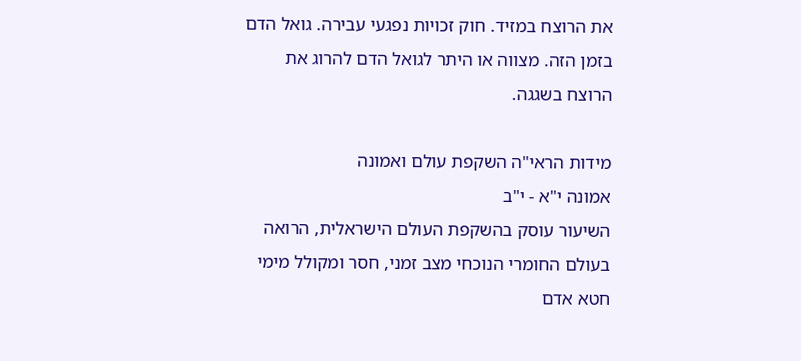את הרוצח במזיד. חוק זכויות נפגעי עבירה. גואל הדם בזמן הזה. מצווה או היתר לגואל הדם להרוג את הרוצח בשגגה.

מידות הראי"ה השקפת עולם ואמונה
אמונה י"א - י"ב
השיעור עוסק בהשקפת העולם הישראלית, הרואה בעולם החומרי הנוכחי מצב זמני, חסר ומקולל מימי חטא אדם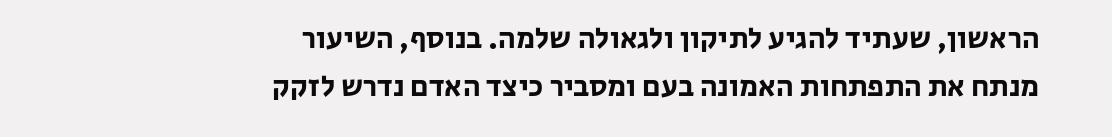הראשון, שעתיד להגיע לתיקון ולגאולה שלמה. בנוסף, השיעור מנתח את התפתחות האמונה בעם ומסביר כיצד האדם נדרש לזקק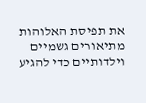את תפיסת האלוהות מתיאורים גשמיים וילדותיים כדי להגיע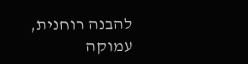להבנה רוחנית, עמוקה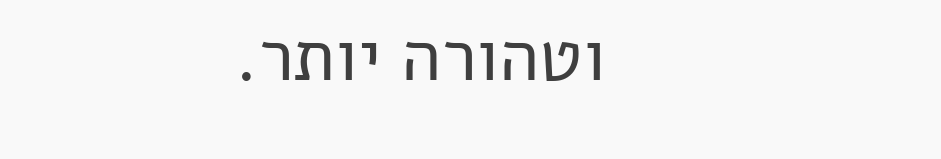וטהורה יותר.